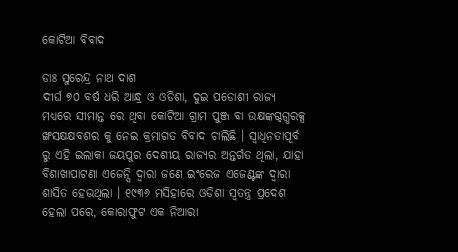କୋଟିଆ ବିବାଦ

ଡାଃ ସୁରେନ୍ଦ୍ର ନାଥ ଦାଶ
ଦୀର୍ଘ ୭୦ ବର୍ଷ ଧରି ଆନ୍ଧ୍ର ଓ ଓଡିଶା, ଦୁଇ ପଡୋଶୀ ରାଜ୍ୟ ମଧ୍ୟରେ ସୀମାନ୍ତ ରେ ଥିବା କୋଟିଆ ଗ୍ରାମ ପୁଞ୍ଜ ବା ଉକ୍ଷଙ୍କଗ୍ଦଗ୍ଧରକ୍ସ ଙ୍ଖସକ୍ଷକ୍ଷବଶର କୁ ନେଇ କ୍ରମାଗତ ବିବାଦ ଚାଲିଛି । ସ୍ୱାଧିନତାପୂର୍ବ ରୁ ଏହି ଇଲାକା ଜୟପୁର ଦେଶୀୟ ରାଜ୍ୟର ଅନ୍ତର୍ଗତ ଥିଲା, ଯାହା ବିଶାଖାପାଟଣା ଏଜେନ୍ସି ଦ୍ୱାରା ଜଣେ ଇଂରେଜ ଏଜେଣ୍ଟଙ୍କ ଦ୍ୱାରା ଶାସିତ ହେଉଥିଲା । ୧୯୩୬ ମସିହାରେ ଓଡିଶା ସ୍ୱତନ୍ତ୍ର ପ୍ରଦେଶ ହେଲା ପରେ, କୋରାଫୁଟ ଏକ ନିଆରା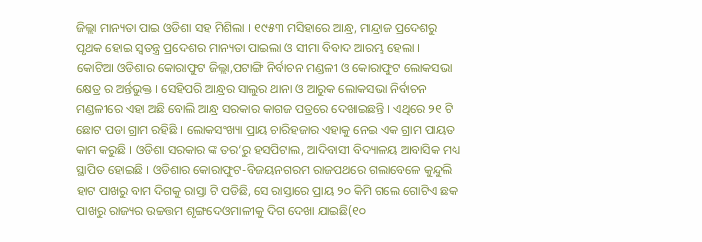ଜିଲ୍ଲା ମାନ୍ୟତା ପାଇ ଓଡିଶା ସହ ମିଶିଲା । ୧୯୫୩ ମସିହାରେ ଆନ୍ଧ୍ର, ମାନ୍ଦ୍ରାଜ ପ୍ରଦେଶରୁ ପୃଥକ ହୋଇ ସ୍ୱତନ୍ତ୍ର ପ୍ରଦେଶର ମାନ୍ୟତା ପାଇଲା ଓ ସୀମା ବିବାଦ ଆରମ୍ଭ ହେଲା ।
କୋଟିଆ ଓଡିଶାର କୋରାଫୁଟ ଜିଲ୍ଲା,ପଟାଙ୍ଗି ନିର୍ବାଚନ ମଣ୍ଡଳୀ ଓ କୋରାଫୁଟ ଲୋକସଭା କ୍ଷେତ୍ର ର ଅର୍ନ୍ତଭୁକ୍ତ । ସେହିପରି ଆନ୍ଧ୍ରର ସାଲୁର ଥାନା ଓ ଆରୁକ ଲୋକସଭା ନିର୍ବାଚନ ମଣ୍ଡଳୀରେ ଏହା ଅଛି ବୋଲି ଆନ୍ଧ୍ର ସରକାର କାଗଜ ପତ୍ରରେ ଦେଖାଇଛନ୍ତି । ଏଥିରେ ୨୧ ଟି ଛୋଟ ପଡା ଗ୍ରାମ ରହିଛି । ଲୋକସଂଖ୍ୟା ପ୍ରାୟ ଚାରିହଜାର ଏହାକୁ ନେଇ ଏକ ଗ୍ରାମ ପାୟତ କାମ କରୁଛି । ଓଡିଶା ସରକାର ଙ୍କ ତର‘ରୁ ହସପିଟାଲ, ଆଦିବାସୀ ବିଦ୍ୟାଳୟ ଆବାସିକ ମଧ୍ୟ ସ୍ଥାପିତ ହୋଇଛି । ଓଡିଶାର କୋରାଫୁଟ-ବିଜୟନଗରମ ରାଜପଥରେ ଗଲାବେଳେ କୁନ୍ଦୁଲି ହାଟ ପାଖରୁ ବାମ ଦିଗକୁ ରାସ୍ତା ଟି ପଡିଛି, ସେ ରାସ୍ତାରେ ପ୍ରାୟ ୨୦ କିମି ଗଲେ ଗୋଟିଏ ଛକ ପାଖରୁ ରାଜ୍ୟର ଉଚ୍ଚତ୍ତମ ଶୃଙ୍ଗଦେଓମାଳୀକୁ ଦିଗ ଦେଖା ଯାଇଛି(୧୦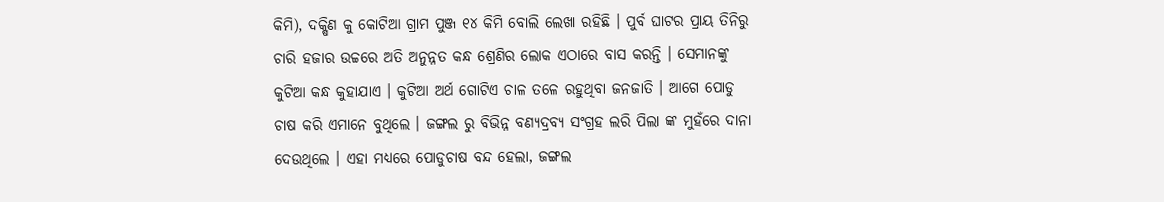କିମି), ଦକ୍ଷିଣ କୁ କୋଟିଆ ଗ୍ରାମ ପୁଞ୍ଜ ୧୪ କିମି ବୋଲି ଲେଖା ରହିଛି । ପୁର୍ବ ଘାଟର ପ୍ରାୟ ତିନିରୁ ଚାରି ହଜାର ଉଚ୍ଚରେ ଅତି ଅନୁନ୍ନତ କନ୍ଧ ଶ୍ରେଣିର ଲୋକ ଏଠାରେ ବାସ କରନ୍ତି । ସେମାନଙ୍କୁ କୁଟିଆ କନ୍ଧ କୁହାଯାଏ । କୁଟିଆ ଅର୍ଥ ଗୋଟିଏ ଚାଳ ତଳେ ରହୁଥିବା ଜନଜାତି । ଆଗେ ପୋଡୁ ଚାଷ କରି ଏମାନେ ବୁଥିଲେ । ଜଙ୍ଗଲ ରୁ ବିଭିନ୍ନ ବଣ୍ୟଦ୍ରବ୍ୟ ସଂଗ୍ରହ ଲରି ପିଲା ଙ୍କ ମୁହଁରେ ଦାନା ଦେଉଥିଲେ । ଏହା ମଧ୍ୟରେ ପୋଡୁଚାଷ ବନ୍ଦ ହେଲା, ଜଙ୍ଗଲ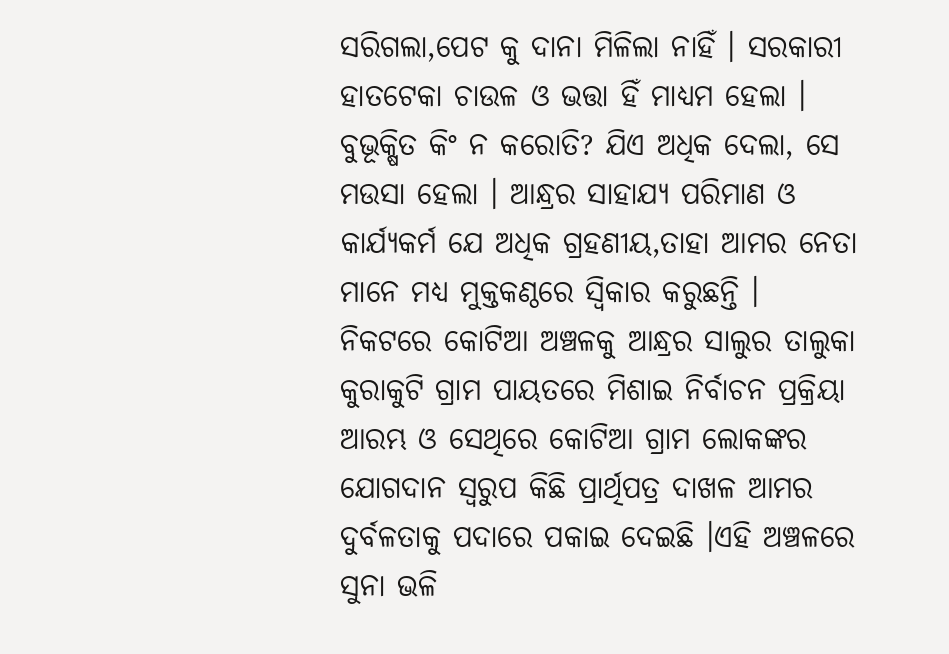ସରିଗଲା,ପେଟ କୁ ଦାନା ମିଳିଲା ନାହିଁ । ସରକାରୀ ହାତଟେକା ଚାଉଳ ଓ ଭତ୍ତା ହିଁ ମାଧ୍ୟମ ହେଲା । ବୁଭୂକ୍ଷିତ କିଂ ନ କରୋତି? ଯିଏ ଅଧିକ ଦେଲା, ସେ ମଉସା ହେଲା । ଆନ୍ଧ୍ରର ସାହାଯ୍ୟ ପରିମାଣ ଓ କାର୍ଯ୍ୟକର୍ମ ଯେ ଅଧିକ ଗ୍ରହଣୀୟ,ତାହା ଆମର ନେତା ମାନେ ମଧ୍ୟ ମୁକ୍ତକଣ୍ଠରେ ସ୍ୱିକାର କରୁଛନ୍ତି ।
ନିକଟରେ କୋଟିଆ ଅଞ୍ଚଳକୁ ଆନ୍ଧ୍ରର ସାଲୁର ତାଲୁକା କୁରାକୁଟି ଗ୍ରାମ ପାୟତରେ ମିଶାଇ ନିର୍ବାଚନ ପ୍ରକ୍ରିୟା ଆରମ୍ଭ ଓ ସେଥିରେ କୋଟିଆ ଗ୍ରାମ ଲୋକଙ୍କର ଯୋଗଦାନ ସ୍ୱରୁପ କିଛି ପ୍ରାର୍ଥିପତ୍ର ଦାଖଳ ଆମର ଦୁର୍ବଳତାକୁ ପଦାରେ ପକାଇ ଦେଇଛି ।ଏହି ଅଞ୍ଚଳରେ ସୁନା ଭଳି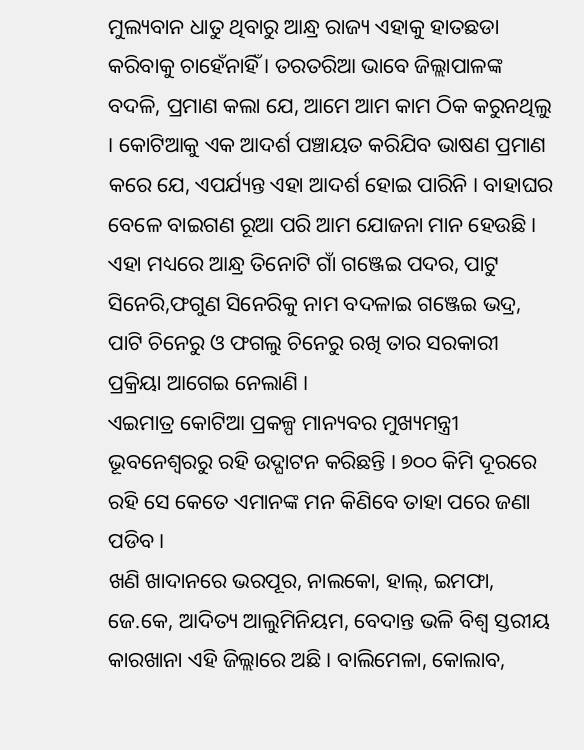ମୁଲ୍ୟବାନ ଧାତୁ ଥିବାରୁ ଆନ୍ଧ୍ର ରାଜ୍ୟ ଏହାକୁ ହାତଛଡା କରିବାକୁ ଚାହେଁନାହିଁ । ତରତରିଆ ଭାବେ ଜିଲ୍ଲାପାଳଙ୍କ ବଦଳି, ପ୍ରମାଣ କଲା ଯେ, ଆମେ ଆମ କାମ ଠିକ କରୁନଥିଲୁ । କୋଟିଆକୁ ଏକ ଆଦର୍ଶ ପଞ୍ଚାୟତ କରିଯିବ ଭାଷଣ ପ୍ରମାଣ କରେ ଯେ, ଏପର୍ଯ୍ୟନ୍ତ ଏହା ଆଦର୍ଶ ହୋଇ ପାରିନି । ବାହାଘର ବେଳେ ବାଇଗଣ ରୂଆ ପରି ଆମ ଯୋଜନା ମାନ ହେଉଛି ।
ଏହା ମଧ୍ୟରେ ଆନ୍ଧ୍ର ତିନୋଟି ଗାଁ ଗଞ୍ଜେଇ ପଦର, ପାଟୁ ସିନେରି,ଫଗୁଣ ସିନେରିକୁ ନାମ ବଦଳାଇ ଗଞ୍ଜେଇ ଭଦ୍ର, ପାଟି ଚିନେରୁ ଓ ଫଗଲୁ ଚିନେରୁ ରଖି ତାର ସରକାରୀ ପ୍ରକ୍ରିୟା ଆଗେଇ ନେଲାଣି ।
ଏଇମାତ୍ର କୋଟିଆ ପ୍ରକଳ୍ପ ମାନ୍ୟବର ମୁଖ୍ୟମନ୍ତ୍ରୀ ଭୂବନେଶ୍ୱରରୁ ରହି ଉଦ୍ଘାଟନ କରିଛନ୍ତି । ୭୦୦ କିମି ଦୂରରେ ରହି ସେ କେତେ ଏମାନଙ୍କ ମନ କିଣିବେ ତାହା ପରେ ଜଣା ପଡିବ ।
ଖଣି ଖାଦାନରେ ଭରପୂର, ନାଲକୋ, ହାଲ୍, ଇମଫା, ଜେ.କେ, ଆଦିତ୍ୟ ଆଲୁମିନିୟମ, ବେଦାନ୍ତ ଭଳି ବିଶ୍ୱ ସ୍ତରୀୟ କାରଖାନା ଏହି ଜିଲ୍ଲାରେ ଅଛି । ବାଲିମେଳା, କୋଲାବ,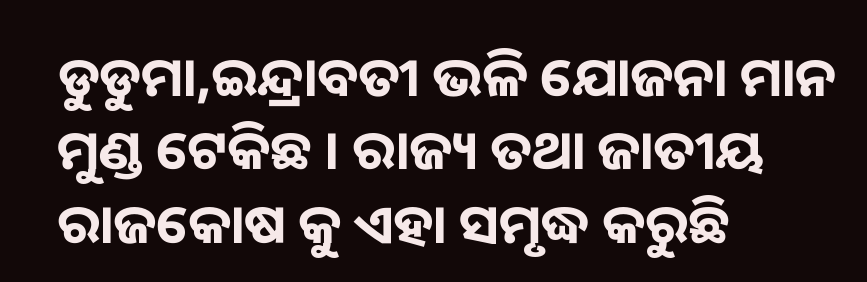ଡୁଡୁମା,ଇନ୍ଦ୍ରାବତୀ ଭଳି ଯୋଜନା ମାନ ମୁଣ୍ଡ ଟେକିଛ । ରାଜ୍ୟ ତଥା ଜାତୀୟ ରାଜକୋଷ କୁ ଏହା ସମୃଦ୍ଧ କରୁଛି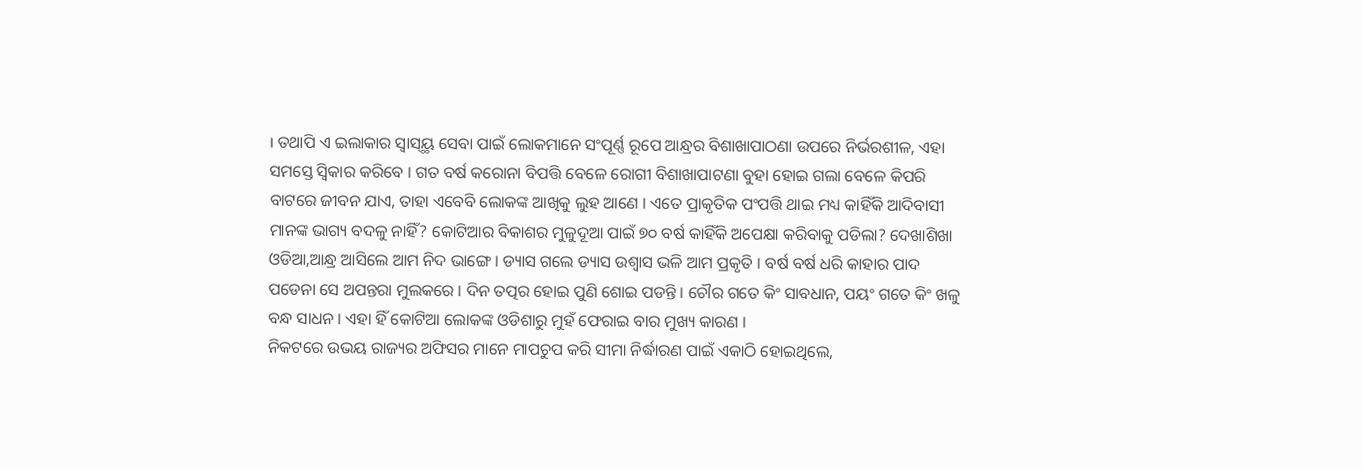। ତଥାପି ଏ ଇଲାକାର ସ୍ୱାସ୍ୟ୍ଥ ସେବା ପାଇଁ ଲୋକମାନେ ସଂପୂର୍ଣ୍ଣ ରୂପେ ଆନ୍ଧ୍ରର ବିଶାଖାପାଠଣା ଉପରେ ନିର୍ଭରଶୀଳ, ଏହା ସମସ୍ତେ ସ୍ୱିକାର କରିବେ । ଗତ ବର୍ଷ କରୋନା ବିପତ୍ତି ବେଳେ ରୋଗୀ ବିଶାଖାପାଟଣା ବୁହା ହୋଇ ଗଲା ବେଳେ କିପରି ବାଟରେ ଜୀବନ ଯାଏ, ତାହା ଏବେବି ଲୋକଙ୍କ ଆଖିକୁ ଲୁହ ଆଣେ । ଏତେ ପ୍ରାକୃତିକ ପଂପତ୍ତି ଥାଇ ମଧ୍ୟ କାହିଁକି ଆଦିବାସୀ ମାନଙ୍କ ଭାଗ୍ୟ ବଦଳୁ ନାହିଁ? କୋଟିଆର ବିକାଶର ମୁଳୁଦୂଆ ପାଇଁ ୭୦ ବର୍ଷ କାହିଁକି ଅପେକ୍ଷା କରିବାକୁ ପଡିଲା? ଦେଖାଶିଖା ଓଡିଆ,ଆନ୍ଧ୍ର ଆସିଲେ ଆମ ନିଦ ଭାଙ୍ଗେ । ଡ୍ୟାସ ଗଲେ ଡ୍ୟାସ ଉଶ୍ୱାସ ଭଳି ଆମ ପ୍ରକୃତି । ବର୍ଷ ବର୍ଷ ଧରି କାହାର ପାଦ ପଡେନା ସେ ଅପନ୍ତରା ମୁଲକରେ । ଦିନ ତତ୍ପର ହୋଇ ପୁଣି ଶୋଇ ପଡନ୍ତି । ଚୌର ଗତେ କିଂ ସାବଧାନ, ପୟଂ ଗତେ କିଂ ଖଳୁ ବନ୍ଧ ସାଧନ । ଏହା ହିଁ କୋଟିଆ ଲୋକଙ୍କ ଓଡିଶାରୁ ମୁହଁ ଫେରାଇ ବାର ମୁଖ୍ୟ କାରଣ ।
ନିକଟରେ ଉଭୟ ରାଜ୍ୟର ଅଫିସର ମାନେ ମାପଚୁପ କରି ସୀମା ନିର୍ଦ୍ଧାରଣ ପାଇଁ ଏକାଠି ହୋଇଥିଲେ,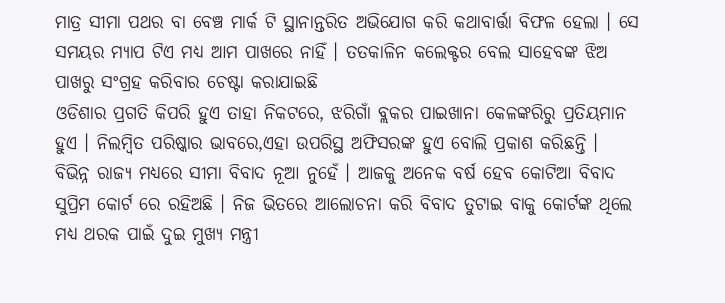ମାତ୍ର ସୀମା ପଥର ବା ବେଞ୍ଚ ମାର୍କ ଟି ସ୍ଥାନାନ୍ତରିତ ଅଭିଯୋଗ କରି କଥାବାର୍ତ୍ତା ବିଫଳ ହେଲା । ସେ ସମୟର ମ୍ୟାପ ଟିଏ ମଧ୍ୟ ଆମ ପାଖରେ ନାହିଁ । ତତକାଳିନ କଲେକ୍ଟର ବେଲ ସାହେବଙ୍କ ଝିଅ ପାଖରୁ ସଂଗ୍ରହ କରିବାର ଚେଷ୍ଟା କରାଯାଇଛି
ଓଡିଶାର ପ୍ରଗତି କିପରି ହୁଏ ତାହା ନିକଟରେ, ଝରିଗାଁ ବ୍ଲକର ପାଇଖାନା କେଳଙ୍କରିରୁ ପ୍ରତିୟମାନ ହୁଏ । ନିଲମ୍ବିତ ପରିଷ୍କାର ଭାବରେ,ଏହା ଉପରିସ୍ଥ ଅଫିସରଙ୍କ ହୁଏ ବୋଲି ପ୍ରକାଶ କରିଛନ୍ତି ।
ବିଭିନ୍ନ ରାଜ୍ୟ ମଧ୍ୟରେ ସୀମା ବିବାଦ ନୂଆ ନୁହେଁ । ଆଜକୁ ଅନେକ ବର୍ଷ ହେବ କୋଟିଆ ବିବାଦ ସୁପ୍ରିମ କୋର୍ଟ ରେ ରହିଅଛି । ନିଜ ଭିତରେ ଆଲୋଚନା କରି ବିବାଦ ତୁଟାଇ ବାକୁ କୋର୍ଟଙ୍କ ଥିଲେ ମଧ୍ୟ ଥରକ ପାଇଁ ଦୁଇ ମୁଖ୍ୟ ମନ୍ତ୍ରୀ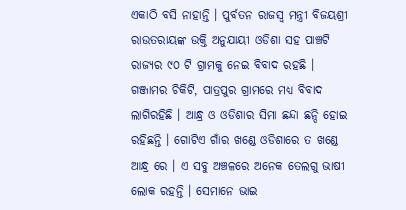ଏକାଠି ବସି ନାହାନ୍ତି । ପୁର୍ବତନ ରାଜସ୍ୱ ମନ୍ତ୍ରୀ ବିଜୟଶ୍ରୀ ରାଉତରାୟଙ୍କ ଉକ୍ତି ଅନୁଯାୟୀ ଓଡିଶା ସହ ପାଞ୍ଚଟି ରାଜ୍ୟର ୯୦ ଟି ଗ୍ରାମକୁ ନେଇ ବିବାଦ ରହଛି । ଗଞ୍ଜାମର ଚିକିଟି, ପାତ୍ରପୁର ଗ୍ରାମରେ ମଧ୍ୟ ବିବାଦ ଲାଗିରହିଛି । ଆନ୍ଧ୍ର ଓ ଓଡିଶାର ସିମା ଛନ୍ଦା ଛନ୍ଦି ହୋଇ ରହିଛନ୍ତି । ଗୋଟିଏ ଗାଁର ଖଣ୍ଡେ ଓଡିଶାରେ ତ ଖଣ୍ଡେ ଆନ୍ଧ୍ର ରେ । ଏ ସବୁ ଅଞ୍ଚଳରେ ଅନେକ ତେଲଗୁ ଭାଷୀ ଲୋକ ରହନ୍ତି । ସେମାନେ ଭାଇ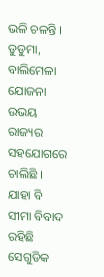ଭଳି ଚଳନ୍ତି । ଡୁଡୁମା, ବାଲିମେଳା ଯୋଜନା ଉଭୟ ରାଜ୍ୟର ସହଯୋଗରେ ଚାଲିଛି । ଯାହା ବି ସୀମା ବିବାଦ ରହିଛି ସେଗୁଡିକ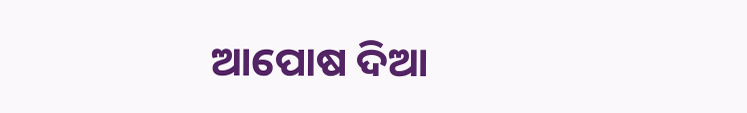ଆପୋଷ ଦିଆ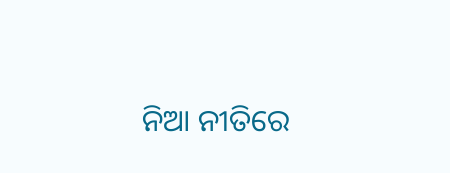ନିଆ ନୀତିରେ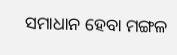ସମାଧାନ ହେବା ମଙ୍ଗଳ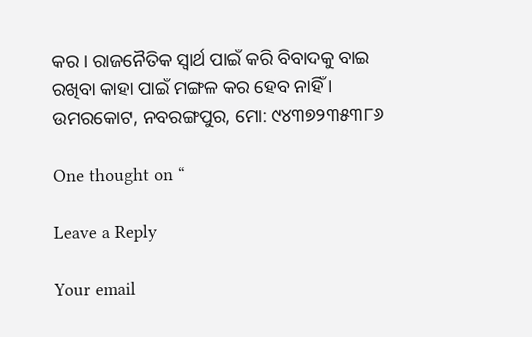କର । ରାଜନୈତିକ ସ୍ୱାର୍ଥ ପାଇଁ କରି ବିବାଦକୁ ବାଇ ରଖିବା କାହା ପାଇଁ ମଙ୍ଗଳ କର ହେବ ନାହିଁ ।
ଉମରକୋଟ, ନବରଙ୍ଗପୁର, ମୋ: ୯୪୩୭୨୩୫୩୮୬

One thought on “

Leave a Reply

Your email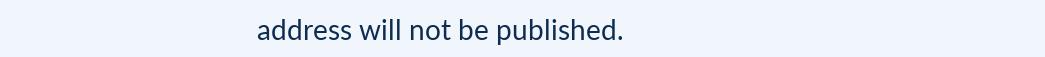address will not be published.